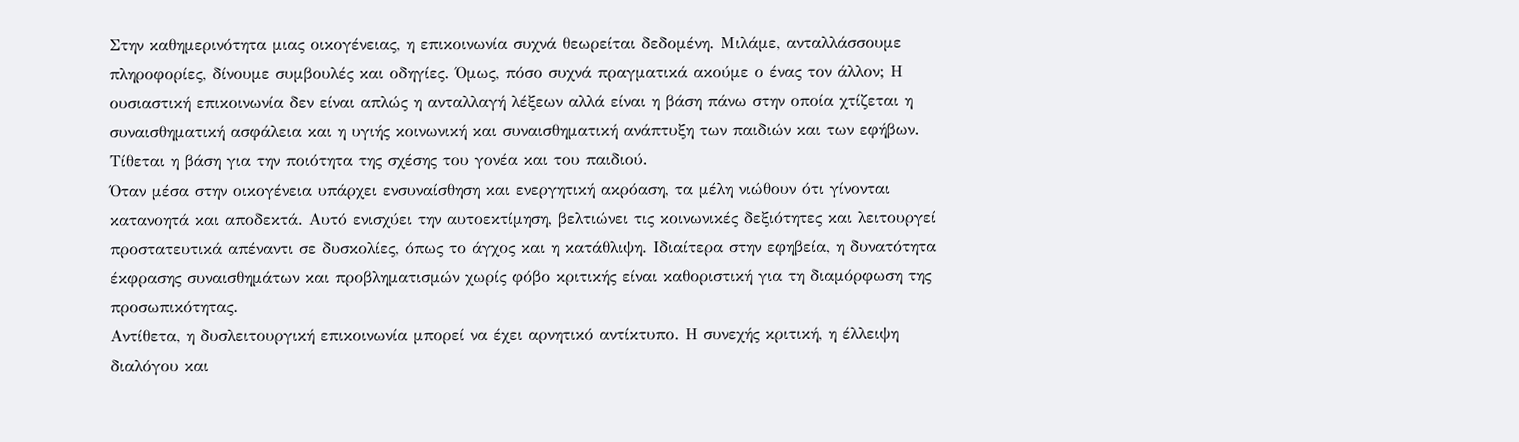Στην καθημερινότητα μιας οικογένειας, η επικοινωνία συχνά θεωρείται δεδομένη. Μιλάμε, ανταλλάσσουμε πληροφορίες, δίνουμε συμβουλές και οδηγίες. Όμως, πόσο συχνά πραγματικά ακούμε ο ένας τον άλλον; Η ουσιαστική επικοινωνία δεν είναι απλώς η ανταλλαγή λέξεων αλλά είναι η βάση πάνω στην οποία χτίζεται η συναισθηματική ασφάλεια και η υγιής κοινωνική και συναισθηματική ανάπτυξη των παιδιών και των εφήβων. Τίθεται η βάση για την ποιότητα της σχέσης του γονέα και του παιδιού.
Όταν μέσα στην οικογένεια υπάρχει ενσυναίσθηση και ενεργητική ακρόαση, τα μέλη νιώθουν ότι γίνονται κατανοητά και αποδεκτά. Αυτό ενισχύει την αυτοεκτίμηση, βελτιώνει τις κοινωνικές δεξιότητες και λειτουργεί προστατευτικά απέναντι σε δυσκολίες, όπως το άγχος και η κατάθλιψη. Ιδιαίτερα στην εφηβεία, η δυνατότητα έκφρασης συναισθημάτων και προβληματισμών χωρίς φόβο κριτικής είναι καθοριστική για τη διαμόρφωση της προσωπικότητας.
Αντίθετα, η δυσλειτουργική επικοινωνία μπορεί να έχει αρνητικό αντίκτυπο. Η συνεχής κριτική, η έλλειψη διαλόγου και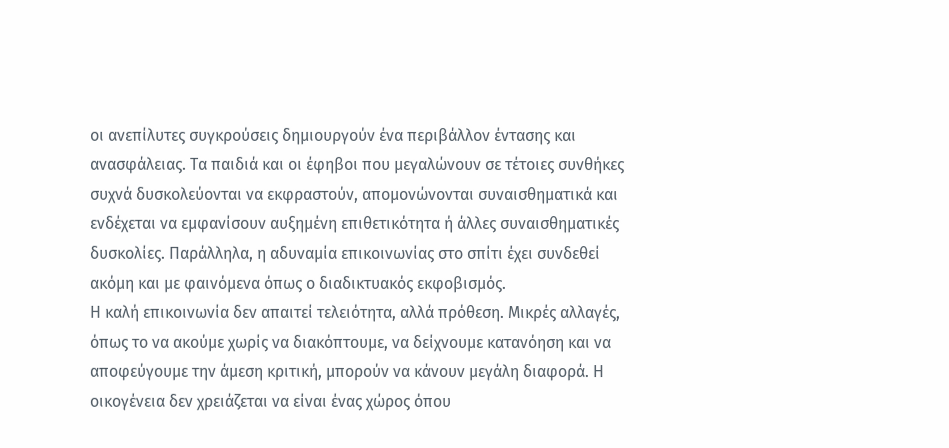οι ανεπίλυτες συγκρούσεις δημιουργούν ένα περιβάλλον έντασης και ανασφάλειας. Τα παιδιά και οι έφηβοι που μεγαλώνουν σε τέτοιες συνθήκες συχνά δυσκολεύονται να εκφραστούν, απομονώνονται συναισθηματικά και ενδέχεται να εμφανίσουν αυξημένη επιθετικότητα ή άλλες συναισθηματικές δυσκολίες. Παράλληλα, η αδυναμία επικοινωνίας στο σπίτι έχει συνδεθεί ακόμη και με φαινόμενα όπως ο διαδικτυακός εκφοβισμός.
Η καλή επικοινωνία δεν απαιτεί τελειότητα, αλλά πρόθεση. Μικρές αλλαγές, όπως το να ακούμε χωρίς να διακόπτουμε, να δείχνουμε κατανόηση και να αποφεύγουμε την άμεση κριτική, μπορούν να κάνουν μεγάλη διαφορά. Η οικογένεια δεν χρειάζεται να είναι ένας χώρος όπου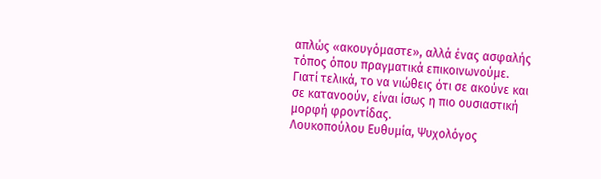απλώς «ακουγόμαστε», αλλά ένας ασφαλής τόπος όπου πραγματικά επικοινωνούμε.
Γιατί τελικά, το να νιώθεις ότι σε ακούνε και σε κατανοούν, είναι ίσως η πιο ουσιαστική μορφή φροντίδας.
Λουκοπούλου Ευθυμία, Ψυχολόγος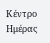Κέντρο Ημέρας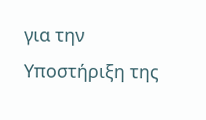για την Υποστήριξη της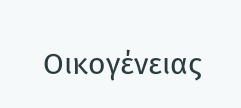Οικογένειας